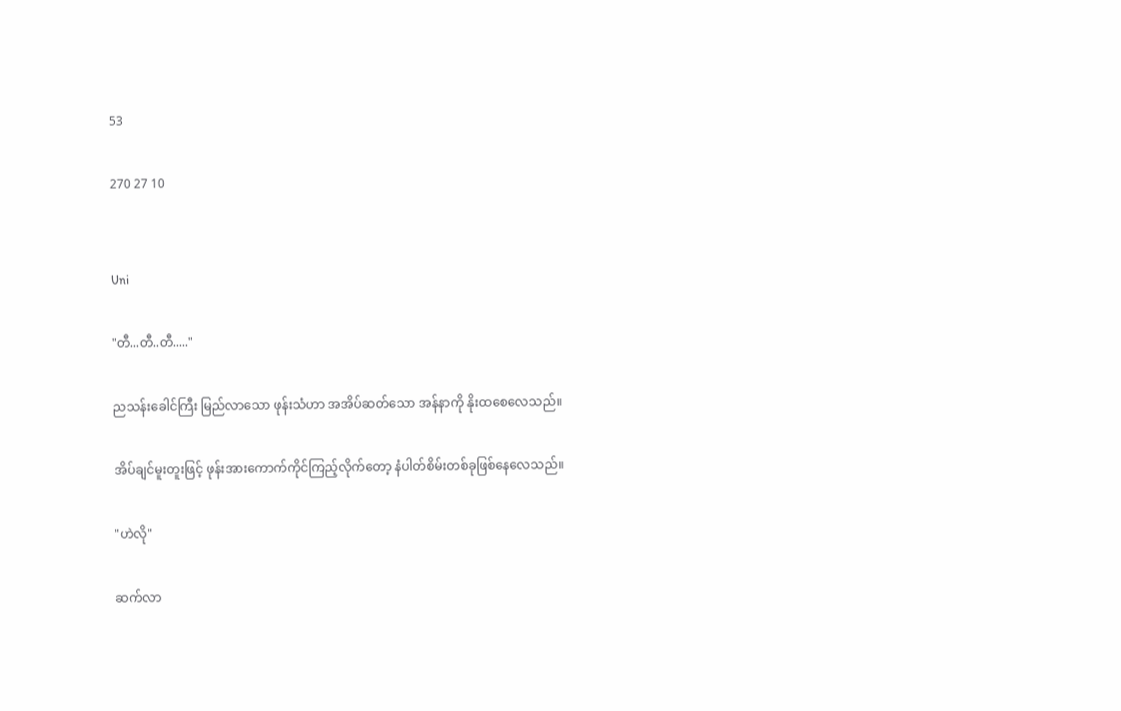53

270 27 10


Uni

"တီ...တီ..တီ....."

ညသန်းခေါင်ကြီး မြည်လာသော ဖုန်းသံဟာ အအိပ်ဆတ်သော အန်နာကို နိုးထစေလေသည်။

အိပ်ချင်မူးတူးဖြင့် ဖုန်းအားကောက်ကိုင်ကြည့်လိုက်တော့ နံပါတ်စိမ်းတစ်ခုဖြစ်နေလေသည်။

"ဟဲလို"

ဆက်လာ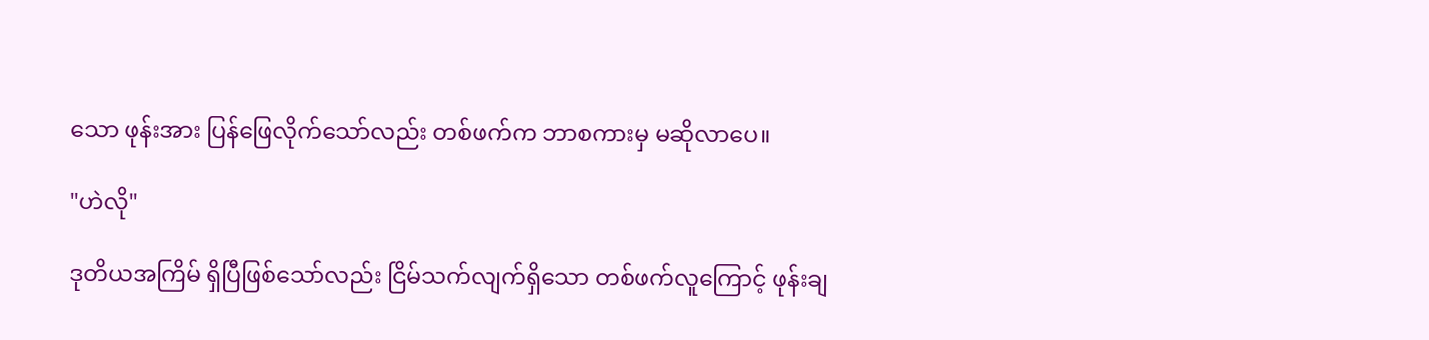သော ဖုန်းအား ပြန်ဖြေလိုက်သော်လည်း တစ်ဖက်က ဘာစကားမှ မဆိုလာပေ။

"ဟဲလို"

ဒုတိယအကြိမ် ရှိပြီဖြစ်သော်လည်း ငြိမ်သက်လျက်ရှိသော တစ်ဖက်လူကြောင့် ဖုန်းချ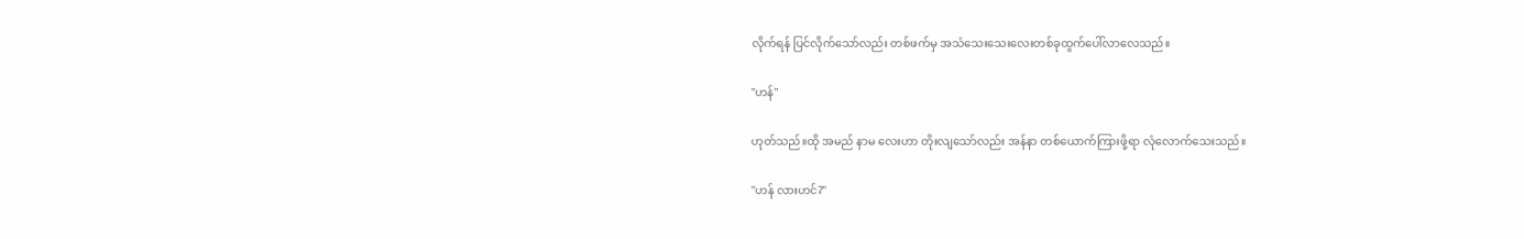လိုက်ရန် ပြင်လိုက်သော်လည်း တစ်ဖက်မှ အသံသေးသေးလေးတစ်ခုထွက်ပေါ်လာလေသည်။

"ဟန်"

ဟုတ်သည်။ထို အမည် နာမ လေးဟာ တိုးလျသော်လည်း အန်နာ တစ်ယောက်ကြားဖို့ရာ လုံလောက်သေးသည်။

"ဟန် လားဟင်?"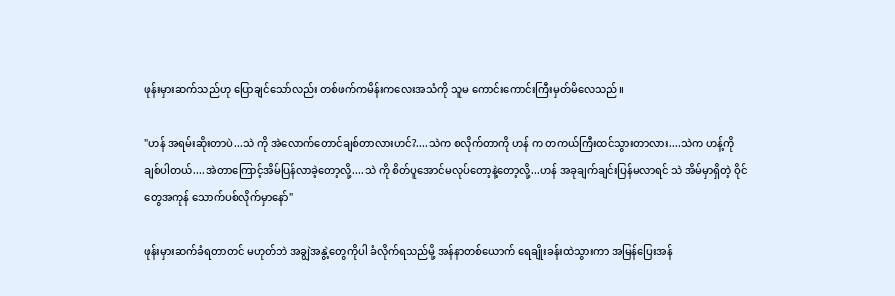ဖုန်းမှားဆက်သည်ဟု ပြောချင်သော်လည်း တစ်ဖက်ကမိန်းကလေးအသံကို သူမ ကောင်းကောင်းကြီးမှတ်မိလေသည်။

"ဟန် အရမ်းဆိုးတာပဲ...သဲ ကို အဲလောက်တောင်ချစ်တာလားဟင်?....သဲက စလိုက်တာကို ဟန် က တကယ်ကြီးထင်သွားတာလား....သဲက ဟန့်ကို ချစ်ပါတယ်....အဲတာကြောင့်အိမ်ပြန်လာခဲ့တော့လို့....သဲ ကို စိတ်ပူအောင်မလုပ်တော့နဲ့တော့လို့...ဟန် အခုချက်ချင်းပြန်မလာရင် သဲ အိမ်မှာရှိတဲ့ ဝိုင်တွေအကုန် သောက်ပစ်လိုက်မှာနော်"

ဖုန်းမှားဆက်ခံရတာတင် မဟုတ်ဘဲ အချွဲအနွဲ့တွေကိုပါ ခံလိုက်ရသည်မို့ အန်နာတစ်ယောက် ရေချိုးခန်းထဲသွားကာ အမြန်ပြေးအန်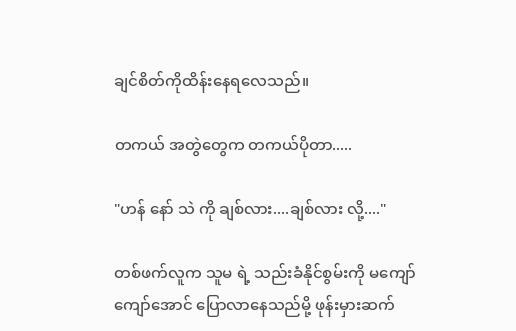ချင်စိတ်ကိုထိန်းနေရလေသည်။

တကယ် အတွဲတွေက တကယ်ပိုတာ.....

"ဟန် နော် သဲ ကို ချစ်လား....ချစ်လား လို့...."

တစ်ဖက်လူက သူမ ရဲ့ သည်းခံနိုင်စွမ်းကို မကျော်ကျော်အောင် ပြောလာနေသည်မို့ ဖုန်းမှားဆက်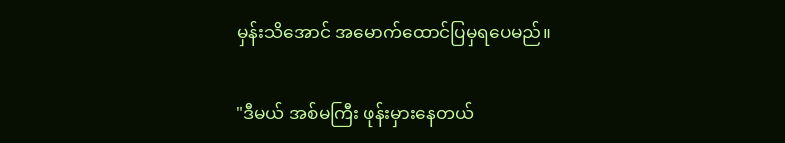မှန်းသိအောင် အမောက်ထောင်ပြမှရပေမည်။

"ဒီမယ် အစ်မကြီး ဖုန်းမှားနေတယ်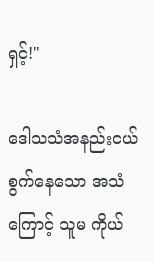ရှင့်!"

ဒေါသသံအနည်းငယ်စွက်နေသော အသံကြောင့် သူမ ကိုယ်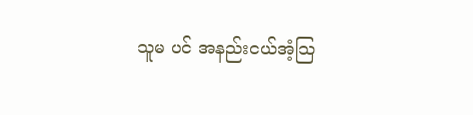သူမ ပင် အနည်းငယ်အံ့သြ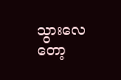သွားလေတော့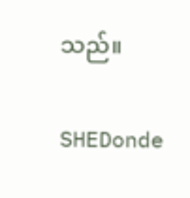သည်။

SHEDonde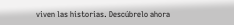viven las historias. Descúbrelo ahora